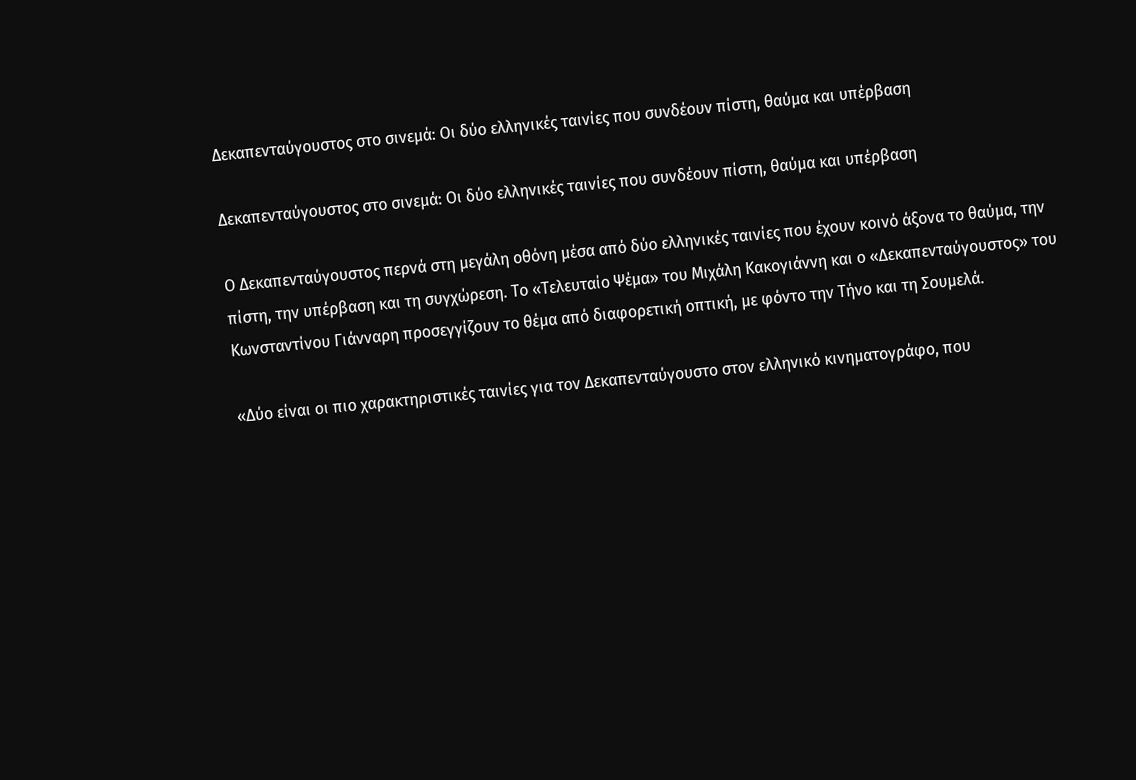Δεκαπενταύγουστος στο σινεμά: Οι δύο ελληνικές ταινίες που συνδέουν πίστη, θαύμα και υπέρβαση

Δεκαπενταύγουστος στο σινεμά: Οι δύο ελληνικές ταινίες που συνδέουν πίστη, θαύμα και υπέρβαση

Ο Δεκαπενταύγουστος περνά στη μεγάλη οθόνη μέσα από δύο ελληνικές ταινίες που έχουν κοινό άξονα το θαύμα, την πίστη, την υπέρβαση και τη συγχώρεση. Το «Τελευταίο Ψέμα» του Μιχάλη Κακογιάννη και ο «Δεκαπενταύγουστος» του Κωνσταντίνου Γιάνναρη προσεγγίζουν το θέμα από διαφορετική οπτική, με φόντο την Τήνο και τη Σουμελά.

«Δύο είναι οι πιο χαρακτηριστικές ταινίες για τον Δεκαπενταύγουστο στον ελληνικό κινηματογράφο, που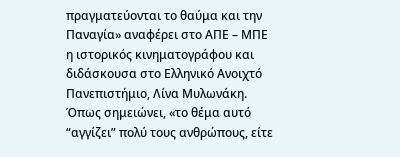πραγματεύονται το θαύμα και την Παναγία» αναφέρει στο ΑΠΕ – ΜΠΕ η ιστορικός κινηματογράφου και διδάσκουσα στο Ελληνικό Ανοιχτό Πανεπιστήμιο, Λίνα Μυλωνάκη. Όπως σημειώνει, «το θέμα αυτό “αγγίζει” πολύ τους ανθρώπους, είτε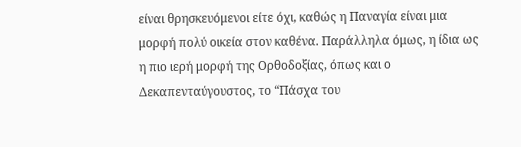είναι θρησκευόμενοι είτε όχι, καθώς η Παναγία είναι μια μορφή πολύ οικεία στον καθένα. Παράλληλα όμως, η ίδια ως η πιο ιερή μορφή της Ορθοδοξίας, όπως και ο Δεκαπενταύγουστος, το “Πάσχα του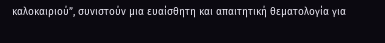καλοκαιριού”, συνιστούν μια ευαίσθητη και απαιτητική θεματολογία για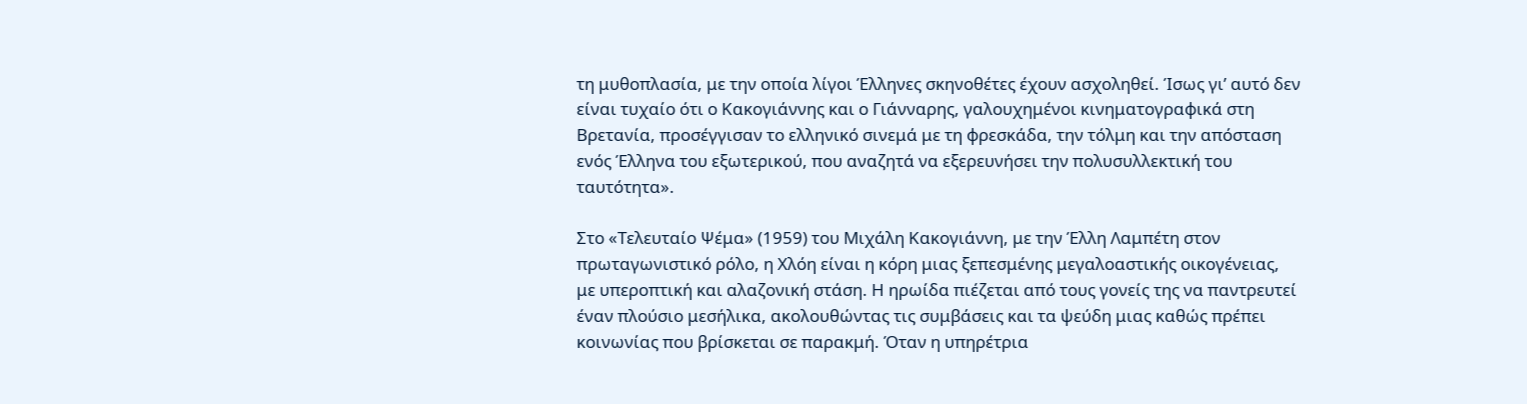τη μυθοπλασία, με την οποία λίγοι Έλληνες σκηνοθέτες έχουν ασχοληθεί. Ίσως γι’ αυτό δεν είναι τυχαίο ότι ο Κακογιάννης και ο Γιάνναρης, γαλουχημένοι κινηματογραφικά στη Βρετανία, προσέγγισαν το ελληνικό σινεμά με τη φρεσκάδα, την τόλμη και την απόσταση ενός Έλληνα του εξωτερικού, που αναζητά να εξερευνήσει την πολυσυλλεκτική του ταυτότητα».

Στο «Τελευταίο Ψέμα» (1959) του Μιχάλη Κακογιάννη, με την Έλλη Λαμπέτη στον πρωταγωνιστικό ρόλο, η Χλόη είναι η κόρη μιας ξεπεσμένης μεγαλοαστικής οικογένειας, με υπεροπτική και αλαζονική στάση. Η ηρωίδα πιέζεται από τους γονείς της να παντρευτεί έναν πλούσιο μεσήλικα, ακολουθώντας τις συμβάσεις και τα ψεύδη μιας καθώς πρέπει κοινωνίας που βρίσκεται σε παρακμή. Όταν η υπηρέτρια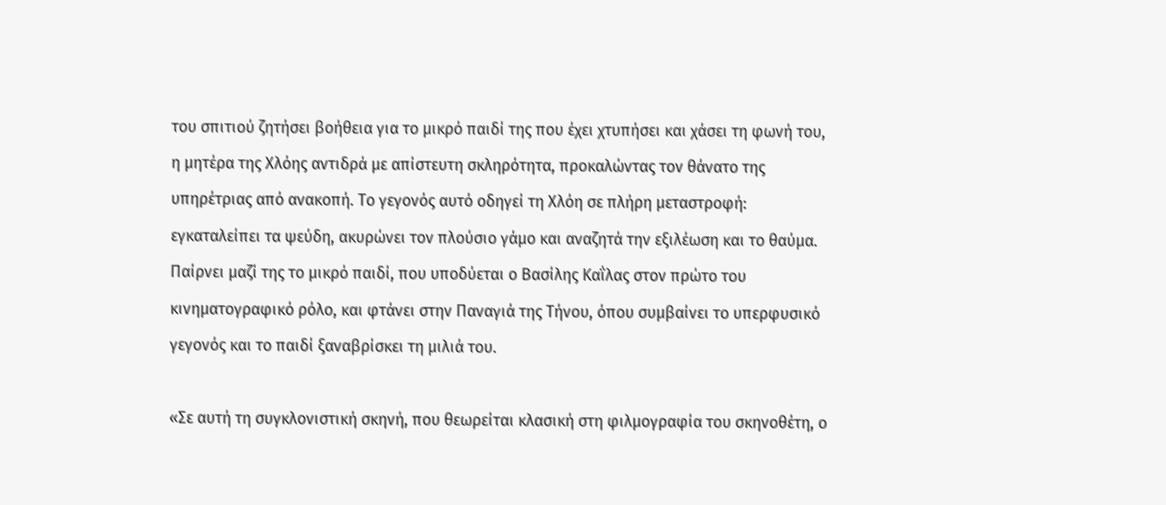του σπιτιού ζητήσει βοήθεια για το μικρό παιδί της που έχει χτυπήσει και χάσει τη φωνή του, η μητέρα της Χλόης αντιδρά με απίστευτη σκληρότητα, προκαλώντας τον θάνατο της υπηρέτριας από ανακοπή. Το γεγονός αυτό οδηγεί τη Χλόη σε πλήρη μεταστροφή: εγκαταλείπει τα ψεύδη, ακυρώνει τον πλούσιο γάμο και αναζητά την εξιλέωση και το θαύμα. Παίρνει μαζί της το μικρό παιδί, που υποδύεται ο Βασίλης Καΐλας στον πρώτο του κινηματογραφικό ρόλο, και φτάνει στην Παναγιά της Τήνου, όπου συμβαίνει το υπερφυσικό γεγονός και το παιδί ξαναβρίσκει τη μιλιά του.

«Σε αυτή τη συγκλονιστική σκηνή, που θεωρείται κλασική στη φιλμογραφία του σκηνοθέτη, ο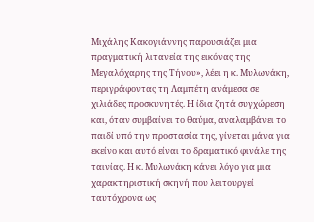Μιχάλης Κακογιάννης παρουσιάζει μια πραγματική λιτανεία της εικόνας της Μεγαλόχαρης της Τήνου», λέει η κ. Μυλωνάκη, περιγράφοντας τη Λαμπέτη ανάμεσα σε χιλιάδες προσκυνητές. Η ίδια ζητά συγχώρεση και, όταν συμβαίνει το θαύμα, αναλαμβάνει το παιδί υπό την προστασία της, γίνεται μάνα για εκείνο και αυτό είναι το δραματικό φινάλε της ταινίας. Η κ. Μυλωνάκη κάνει λόγο για μια χαρακτηριστική σκηνή που λειτουργεί ταυτόχρονα ως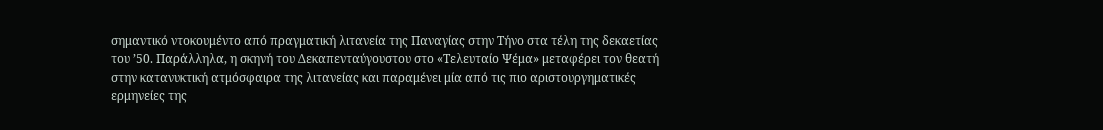σημαντικό ντοκουμέντο από πραγματική λιτανεία της Παναγίας στην Τήνο στα τέλη της δεκαετίας του ’50. Παράλληλα, η σκηνή του Δεκαπενταύγουστου στο «Τελευταίο Ψέμα» μεταφέρει τον θεατή στην κατανυκτική ατμόσφαιρα της λιτανείας και παραμένει μία από τις πιο αριστουργηματικές ερμηνείες της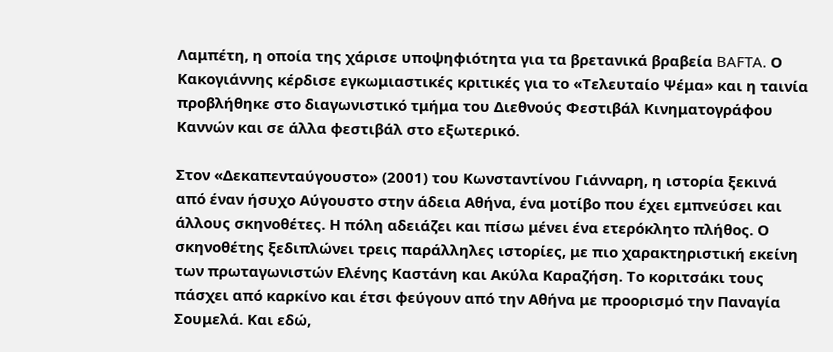Λαμπέτη, η οποία της χάρισε υποψηφιότητα για τα βρετανικά βραβεία BAFTA. Ο Κακογιάννης κέρδισε εγκωμιαστικές κριτικές για το «Τελευταίο Ψέμα» και η ταινία προβλήθηκε στο διαγωνιστικό τμήμα του Διεθνούς Φεστιβάλ Κινηματογράφου Καννών και σε άλλα φεστιβάλ στο εξωτερικό.

Στον «Δεκαπενταύγουστο» (2001) του Κωνσταντίνου Γιάνναρη, η ιστορία ξεκινά από έναν ήσυχο Αύγουστο στην άδεια Αθήνα, ένα μοτίβο που έχει εμπνεύσει και άλλους σκηνοθέτες. Η πόλη αδειάζει και πίσω μένει ένα ετερόκλητο πλήθος. Ο σκηνοθέτης ξεδιπλώνει τρεις παράλληλες ιστορίες, με πιο χαρακτηριστική εκείνη των πρωταγωνιστών Ελένης Καστάνη και Ακύλα Καραζήση. Το κοριτσάκι τους πάσχει από καρκίνο και έτσι φεύγουν από την Αθήνα με προορισμό την Παναγία Σουμελά. Και εδώ,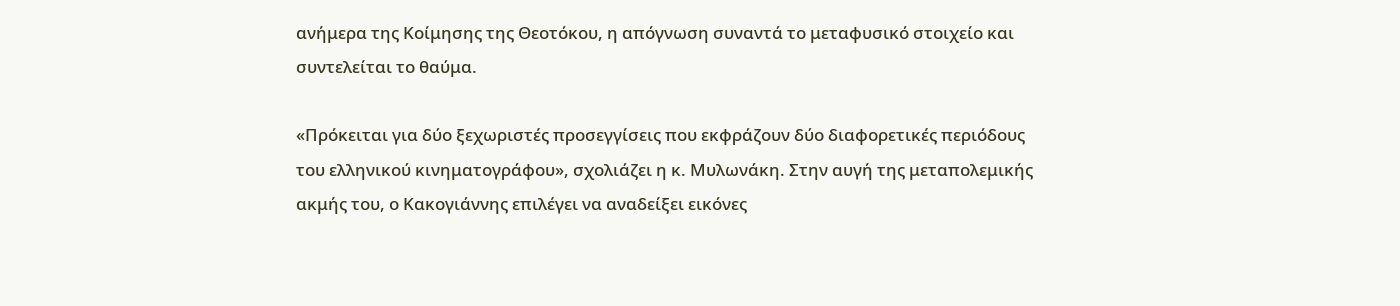ανήμερα της Κοίμησης της Θεοτόκου, η απόγνωση συναντά το μεταφυσικό στοιχείο και συντελείται το θαύμα.

«Πρόκειται για δύο ξεχωριστές προσεγγίσεις που εκφράζουν δύο διαφορετικές περιόδους του ελληνικού κινηματογράφου», σχολιάζει η κ. Μυλωνάκη. Στην αυγή της μεταπολεμικής ακμής του, ο Κακογιάννης επιλέγει να αναδείξει εικόνες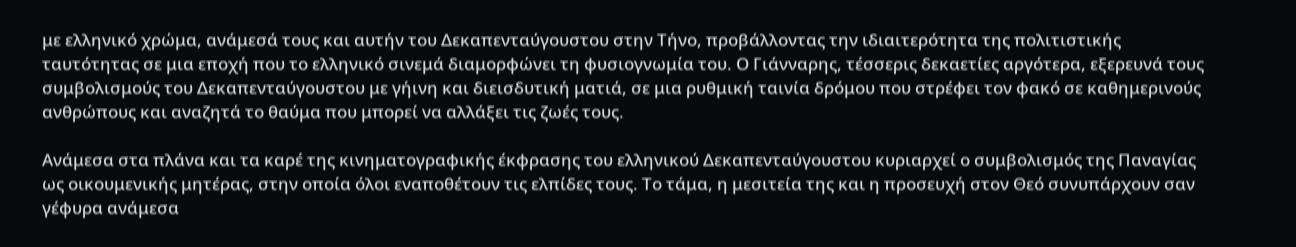με ελληνικό χρώμα, ανάμεσά τους και αυτήν του Δεκαπενταύγουστου στην Τήνο, προβάλλοντας την ιδιαιτερότητα της πολιτιστικής ταυτότητας σε μια εποχή που το ελληνικό σινεμά διαμορφώνει τη φυσιογνωμία του. Ο Γιάνναρης, τέσσερις δεκαετίες αργότερα, εξερευνά τους συμβολισμούς του Δεκαπενταύγουστου με γήινη και διεισδυτική ματιά, σε μια ρυθμική ταινία δρόμου που στρέφει τον φακό σε καθημερινούς ανθρώπους και αναζητά το θαύμα που μπορεί να αλλάξει τις ζωές τους.

Ανάμεσα στα πλάνα και τα καρέ της κινηματογραφικής έκφρασης του ελληνικού Δεκαπενταύγουστου κυριαρχεί ο συμβολισμός της Παναγίας ως οικουμενικής μητέρας, στην οποία όλοι εναποθέτουν τις ελπίδες τους. Το τάμα, η μεσιτεία της και η προσευχή στον Θεό συνυπάρχουν σαν γέφυρα ανάμεσα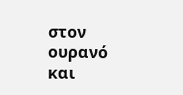στον ουρανό και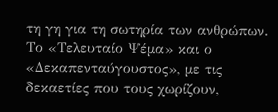τη γη για τη σωτηρία των ανθρώπων. Το «Τελευταίο Ψέμα» και ο «Δεκαπενταύγουστος», με τις δεκαετίες που τους χωρίζουν,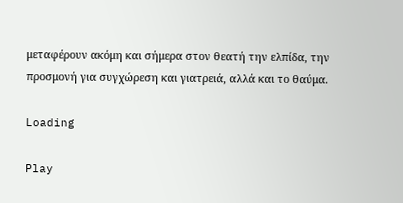μεταφέρουν ακόμη και σήμερα στον θεατή την ελπίδα, την προσμονή για συγχώρεση και γιατρειά, αλλά και το θαύμα.

Loading

Play